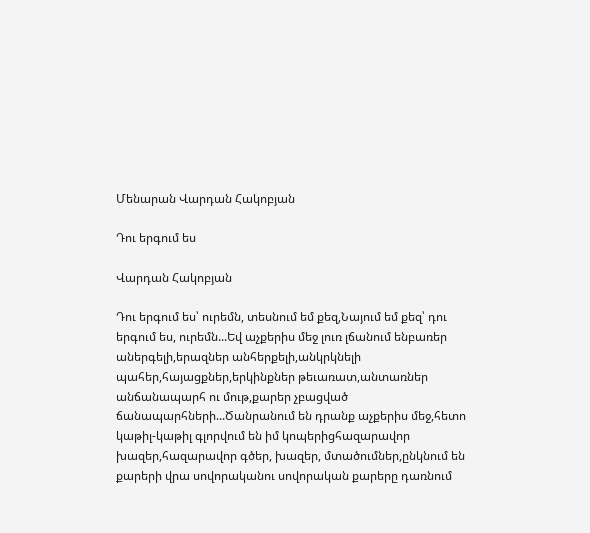Մենարան Վարդան Հակոբյան

Դու երգում ես

Վարդան Հակոբյան

Դու երգում ես՝ ուրեմն, տեսնում եմ քեզ,Նայում եմ քեզ՝ դու երգում ես, ուրեմն...Եվ աչքերիս մեջ լուռ լճանում ենբառեր աներգելի,երազներ անհերքելի,անկրկնելի պահեր,հայացքներ,երկինքներ թեւառատ,անտառներ անճանապարհ ու մութ,քարեր չբացված ճանապարհների...Ծանրանում են դրանք աչքերիս մեջ,հետո կաթիլ-կաթիլ գլորվում են իմ կոպերիցհազարավոր խազեր,հազարավոր գծեր, խազեր, մտածումներ,ընկնում են քարերի վրա սովորականու սովորական քարերը դառնում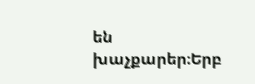են խաչքարեր։Երբ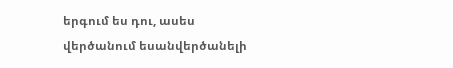երգում ես դու, ասես վերծանում եսանվերծանելի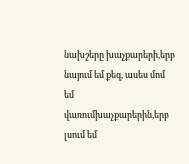նախշերը խաչքարերի,երբ նայում եմ քեզ, ասես մոմ եմ վառումխաչքարերին,երբ լսում եմ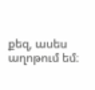քեզ, ասես աղոթում եմ։